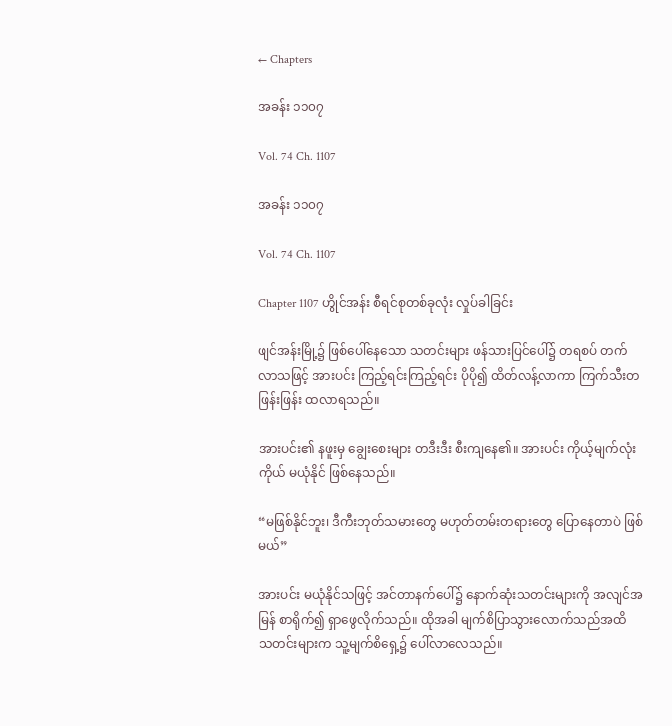← Chapters

အခန်း ၁၁၀၇

Vol. 74 Ch. 1107

အခန်း ၁၁၀၇

Vol. 74 Ch. 1107

Chapter 1107 ဟွိုင်အန်း စီရင်စုတစ်ခုလုံး လှုပ်ခါခြင်း

ဖျင်အန်းမြို့၌ ဖြစ်ပေါ်နေသော သတင်းများ ဖန်သားပြင်ပေါ်၌ တရစပ် တက်လာသဖြင့် အားပင်း ကြည့်ရင်းကြည့်ရင်း ပိုပို၍ ထိတ်လန့်လာကာ ကြက်သီးတဖြန်းဖြန်း ထလာရသည်။

အားပင်း၏ နဖူးမှ ချွေးစေးများ တဒီးဒီး စီးကျနေ၏။ အားပင်း ကိုယ့်မျက်လုံးကိုယ် မယုံနိုင် ဖြစ်နေသည်။

“မဖြစ်နိုင်ဘူး၊ ဒီကီးဘုတ်သမားတွေ မဟုတ်တမ်းတရားတွေ ပြောနေတာပဲ ဖြစ်မယ်”

အားပင်း မယုံနိုင်သဖြင့် အင်တာနက်ပေါ်၌ နောက်ဆုံးသတင်းများကို အလျင်အမြန် စာရိုက်၍ ရှာဖွေလိုက်သည်။ ထိုအခါ မျက်စိပြာသွားလောက်သည်အထိ သတင်းများက သူ့မျက်စိရှေ့၌ ပေါ်လာလေသည်။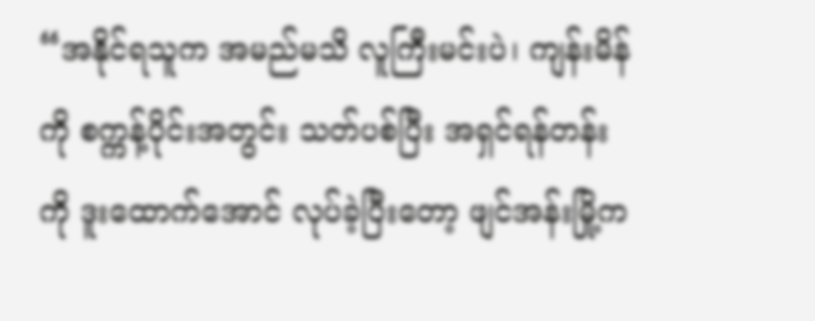“အနိုင်ရသူက အမည်မသိ လူကြီးမင်းပဲ၊ ကျန်းမိန်ကို စက္ကန့်ပိုင်းအတွင်း သတ်ပစ်ပြီး အရှင်ရန်တန်းကို ဒူးထောက်အောင် လုပ်ခဲ့ပြီးတော့ ဖျင်အန်းမြို့က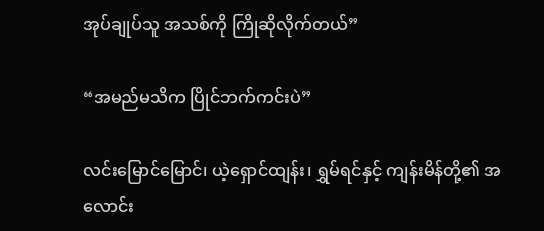အုပ်ချုပ်သူ အသစ်ကို ကြိုဆိုလိုက်တယ်”

“အမည်မသိက ပြိုင်ဘက်ကင်းပဲ”

လင်းမြောင်မြောင်၊ ယဲ့ရှောင်ထျန်း၊ ရွှမ်ရင်နှင့် ကျန်းမိန်တို့၏ အလောင်း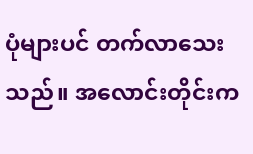ပုံများပင် တက်လာသေးသည်။ အလောင်းတိုင်းက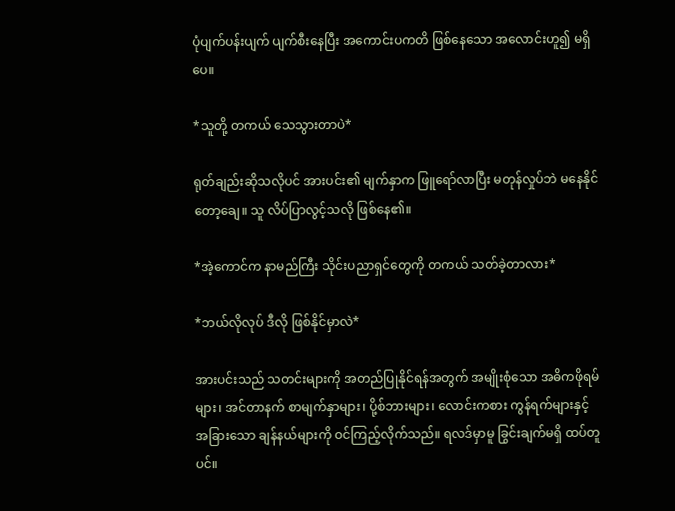ပုံပျက်ပန်းပျက် ပျက်စီးနေပြီး အကောင်းပကတိ ဖြစ်နေသော အလောင်းဟူ၍ မရှိပေ။

*သူတို့ တကယ် သေသွားတာပဲ*

ရုတ်ချည်းဆိုသလိုပင် အားပင်း၏ မျက်နှာက ဖြူရော်လာပြီး မတုန်လှုပ်ဘဲ မနေနိုင်တော့ချေ။ သူ လိပ်ပြာလွင့်သလို ဖြစ်နေ၏။

*အဲ့ကောင်က နာမည်ကြီး သိုင်းပညာရှင်တွေကို တကယ် သတ်ခဲ့တာလား*

*ဘယ်လိုလုပ် ဒီလို ဖြစ်နိုင်မှာလဲ*

အားပင်းသည် သတင်းများကို အတည်ပြုနိုင်ရန်အတွက် အမျိုးစုံသော အဓိကဖိုရမ်များ၊ အင်တာနက် စာမျက်နှာများ၊ ပို့စ်ဘားများ၊ လောင်းကစား ကွန်ရက်များနှင့် အခြားသော ချန်နယ်များကို ဝင်ကြည့်လိုက်သည်။ ရလဒ်မှာမူ ခြွင်းချက်မရှိ ထပ်တူပင်။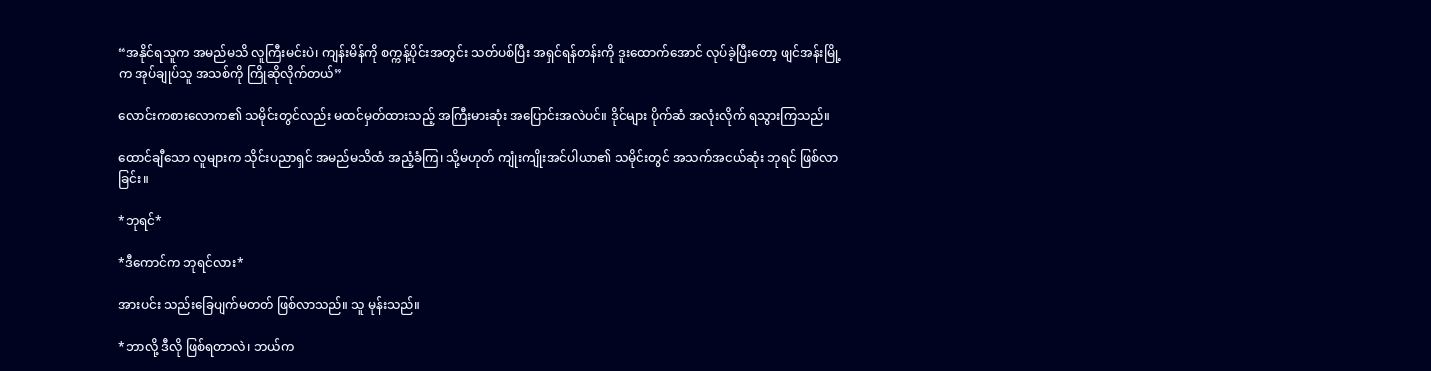“အနိုင်ရသူက အမည်မသိ လူကြီးမင်းပဲ၊ ကျန်းမိန်ကို စက္ကန့်ပိုင်းအတွင်း သတ်ပစ်ပြီး အရှင်ရန်တန်းကို ဒူးထောက်အောင် လုပ်ခဲ့ပြီးတော့ ဖျင်အန်းမြို့က အုပ်ချုပ်သူ အသစ်ကို ကြိုဆိုလိုက်တယ်”

လောင်းကစားလောက၏ သမိုင်းတွင်လည်း မထင်မှတ်ထားသည့် အကြီးမားဆုံး အပြောင်းအလဲပင်။ ဒိုင်များ ပိုက်ဆံ အလုံးလိုက် ရသွားကြသည်။

ထောင်ချီသော လူများက သိုင်းပညာရှင် အမည်မသိထံ အညံ့ခံကြ၊ သို့မဟုတ် ကျုံးကျိုးအင်ပါယာ၏ သမိုင်းတွင် အသက်အငယ်ဆုံး ဘုရင် ဖြစ်လာခြင်း။

*ဘုရင်*

*ဒီကောင်က ဘုရင်လား*

အားပင်း သည်းခြေပျက်မတတ် ဖြစ်လာသည်။ သူ မုန်းသည်။

*ဘာလို့ ဒီလို ဖြစ်ရတာလဲ၊ ဘယ်က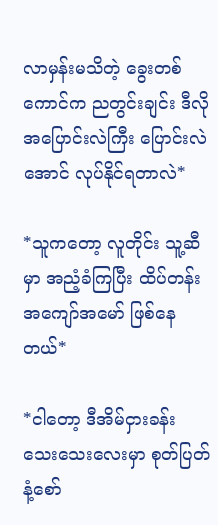လာမှန်းမသိတဲ့ ခွေးတစ်ကောင်က ညတွင်းချင်း ဒီလို အပြောင်းလဲကြီး ပြောင်းလဲအောင် လုပ်နိုင်ရတာလဲ*

*သူကတော့ လူတိုင်း သူ့ဆီမှာ အညံ့ခံကြပြီး ထိပ်တန်း အကျော်အမော် ဖြစ်နေတယ်*

*ငါတော့ ဒီအိမ်ငှားခန်း သေးသေးလေးမှာ စုတ်ပြတ်နံ့စော်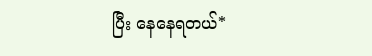ပြီး နေနေရတယ်*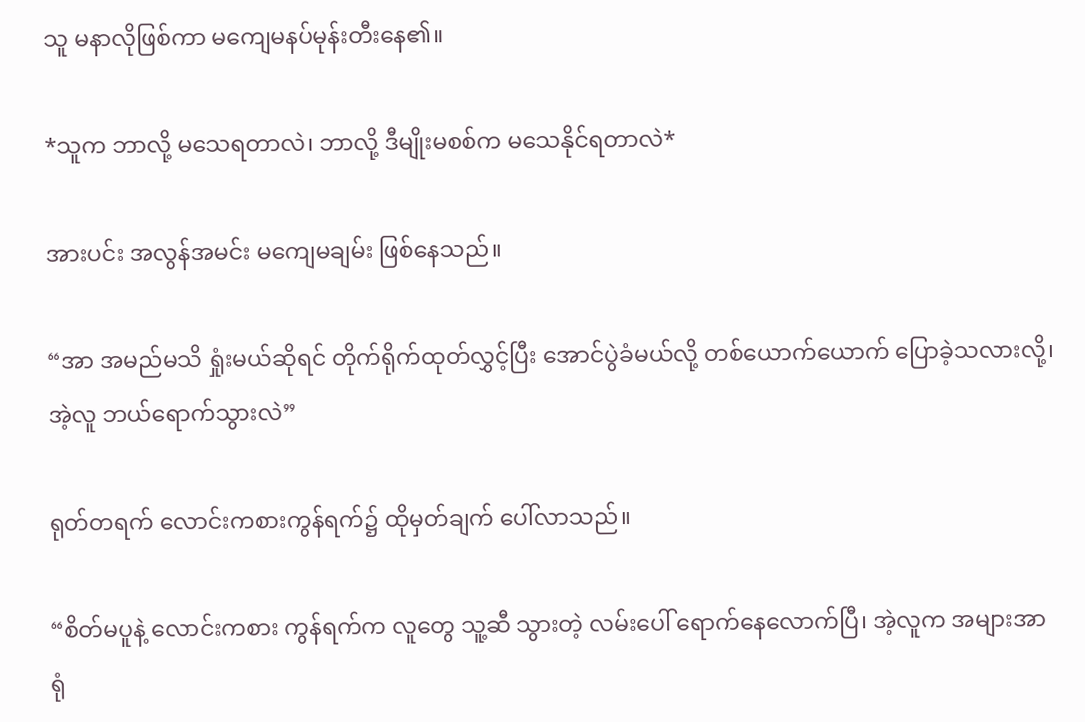သူ မနာလိုဖြစ်ကာ မကျေမနပ်မုန်းတီးနေ၏။

*သူက ဘာလို့ မသေရတာလဲ၊ ဘာလို့ ဒီမျိုးမစစ်က မသေနိုင်ရတာလဲ*

အားပင်း အလွန်အမင်း မကျေမချမ်း ဖြစ်နေသည်။

“အာ အမည်မသိ ရှုံးမယ်ဆိုရင် တိုက်ရိုက်ထုတ်လွှင့်ပြီး အောင်ပွဲခံမယ်လို့ တစ်ယောက်ယောက် ပြောခဲ့သလားလို့၊ အဲ့လူ ဘယ်ရောက်သွားလဲ”

ရုတ်တရက် လောင်းကစားကွန်ရက်၌ ထိုမှတ်ချက် ပေါ်လာသည်။

“စိတ်မပူနဲ့ လောင်းကစား ကွန်ရက်က လူတွေ သူ့ဆီ သွားတဲ့ လမ်းပေါ် ရောက်နေလောက်ပြီ၊ အဲ့လူက အများအာရုံ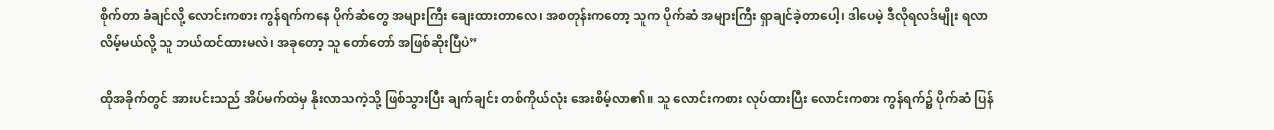စိုက်တာ ခံချင်လို့ လောင်းကစား ကွန်ရက်ကနေ ပိုက်ဆံတွေ အများကြီး ချေးထားတာလေ၊ အစတုန်းကတော့ သူက ပိုက်ဆံ အများကြီး ရှာချင်ခဲ့တာပေါ့၊ ဒါပေမဲ့ ဒီလိုရလဒ်မျိုး ရလာလိမ့်မယ်လို့ သူ ဘယ်ထင်ထားမလဲ၊ အခုတော့ သူ တော်တော် အဖြစ်ဆိုးပြီပဲ”

ထိုအခိုက်တွင် အားပင်းသည် အိပ်မက်ထဲမှ နိုးလာသကဲ့သို့ ဖြစ်သွားပြီး ချက်ချင်း တစ်ကိုယ်လုံး အေးစိမ့်လာ၏။ သူ လောင်းကစား လုပ်ထားပြီး လောင်းကစား ကွန်ရက်၌ ပိုက်ဆံ ပြန်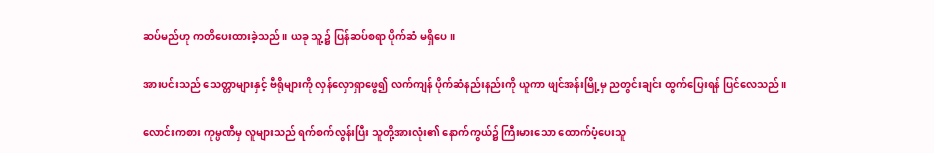ဆပ်မည်ဟု ကတိပေးထားခဲ့သည်။ ယခု သူ့၌ ပြန်ဆပ်စရာ ပိုက်ဆံ မရှိပေ။

အားပင်းသည် သေတ္တာများနှင့် ဗီရိုများကို လှန်လှောရှာဖွေ၍ လက်ကျန် ပိုက်ဆံနည်းနည်းကို ယူကာ ဖျင်အန်းမြို့မှ ညတွင်းချင်း ထွက်ပြေးရန် ပြင်လေသည်။

လောင်းကစား ကုမ္ပဏီမှ လူများသည် ရက်စက်လွန်းပြီး သူတို့အားလုံး၏ နောက်ကွယ်၌ ကြီးမားသော ထောက်ပံ့ပေးသူ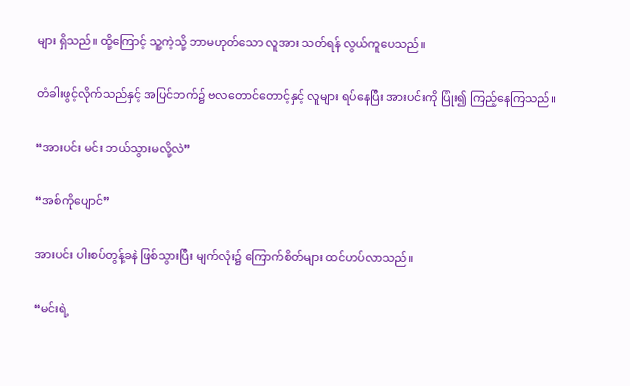များ ရှိသည်။ ထို့ကြောင့် သူ့ကဲ့သို့ ဘာမဟုတ်သော လူအား သတ်ရန် လွယ်ကူပေသည်။

တံခါးဖွင့်လိုက်သည်နှင့် အပြင်ဘက်၌ ဗလတောင်တောင့်နှင့် လူများ ရပ်နေပြီး အားပင်းကို ပြုံး၍ ကြည့်နေကြသည်။

“အားပင်း မင်း ဘယ်သွားမလို့လဲ”

“အစ်ကိုပျောင်”

အားပင်း ပါးစပ်တွန့်ခနဲ ဖြစ်သွားပြီး မျက်လုံး၌ ကြောက်စိတ်များ ထင်ဟပ်လာသည်။

“မင်းရဲ့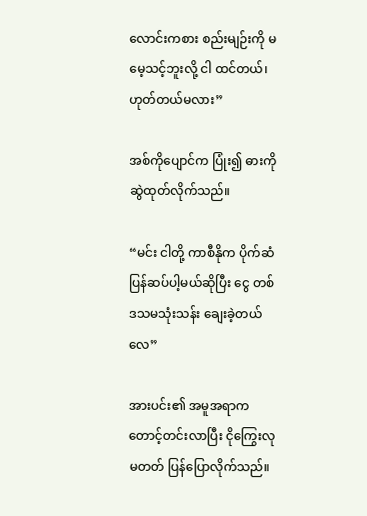လောင်းကစား စည်းမျဉ်းကို မမေ့သင့်ဘူးလို့ ငါ ထင်တယ်၊ ဟုတ်တယ်မလား”

အစ်ကိုပျောင်က ပြုံး၍ ဓားကိုဆွဲထုတ်လိုက်သည်။

“မင်း ငါတို့ ကာစီနိုက ပိုက်ဆံ ပြန်ဆပ်ပါ့မယ်ဆိုပြီး ငွေ တစ်ဒသမသုံးသန်း ချေးခဲ့တယ်လေ”

အားပင်း၏ အမူအရာက တောင့်တင်းလာပြီး ငိုကြွေးလုမတတ် ပြန်ပြောလိုက်သည်။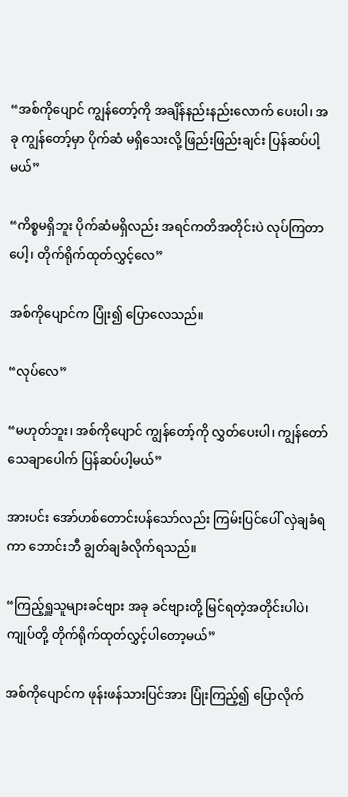“အစ်ကိုပျောင် ကျွန်တော့်ကို အချိန်နည်းနည်းလောက် ပေးပါ၊ အခု ကျွန်တော့်မှာ ပိုက်ဆံ မရှိသေးလို့ ဖြည်းဖြည်းချင်း ပြန်ဆပ်ပါ့မယ်”

“ကိစ္စမရှိဘူး ပိုက်ဆံမရှိလည်း အရင်ကတိအတိုင်းပဲ လုပ်ကြတာပေါ့၊ တိုက်ရိုက်ထုတ်လွှင့်လေ”

အစ်ကိုပျောင်က ပြုံး၍ ပြောလေသည်။

“လုပ်လေ”

“မဟုတ်ဘူး၊ အစ်ကိုပျောင် ကျွန်တော့်ကို လွှတ်ပေးပါ၊ ကျွန်တော် သေချာပေါက် ပြန်ဆပ်ပါ့မယ်”

အားပင်း အော်ဟစ်တောင်းပန်သော်လည်း ကြမ်းပြင်ပေါ် လှဲချခံရကာ ဘောင်းဘီ ချွတ်ချခံလိုက်ရသည်။

“ကြည့်ရှူသူများခင်ဗျား အခု ခင်ဗျားတို့ မြင်ရတဲ့အတိုင်းပါပဲ၊ ကျုပ်တို့ တိုက်ရိုက်ထုတ်လွှင့်ပါတော့မယ်”

အစ်ကိုပျောင်က ဖုန်းဖန်သားပြင်အား ပြုံးကြည့်၍ ပြောလိုက်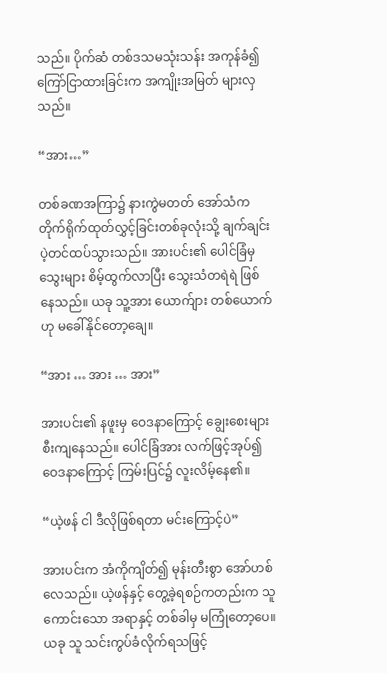သည်။ ပိုက်ဆံ တစ်ဒသမသုံးသန်း အကုန်ခံ၍ ကြော်ငြာထားခြင်းက အကျိုးအမြတ် များလှသည်။

“အား…”

တစ်ခဏအကြာ၌ နားကွဲမတတ် အော်သံက တိုက်ရိုက်ထုတ်လွှင့်ခြင်းတစ်ခုလုံးသို့ ချက်ချင်း ပဲ့တင်ထပ်သွားသည်။ အားပင်း၏ ပေါင်ခြံမှ သွေးများ စိမ့်ထွက်လာပြီး သွေးသံတရဲရဲ ဖြစ်နေသည်။ ယခု သူ့အား ယောက်ျား တစ်ယောက်ဟု မခေါ်နိုင်တော့ချေ။

“အား … အား … အား”

အားပင်း၏ နဖူးမှ ဝေဒနာကြောင့် ချွေးစေးများ စီးကျနေသည်။ ပေါင်ခြံအား လက်ဖြင့်အုပ်၍ ဝေဒနာကြောင့် ကြမ်းပြင်၌ လူးလိမ့်နေ၏။

“ယဲ့ဖန် ငါ ဒီလိုဖြစ်ရတာ မင်းကြောင့်ပဲ”

အားပင်းက အံကိုကျိတ်၍ မုန်းတီးစွာ အော်ဟစ်လေသည်။ ယဲ့ဖန်နှင့် တွေ့ခဲ့ရစဉ်ကတည်းက သူ ကောင်းသော အရာနှင့် တစ်ခါမှ မကြုံတော့ပေ။ ယခု သူ သင်းကွပ်ခံလိုက်ရသဖြင့်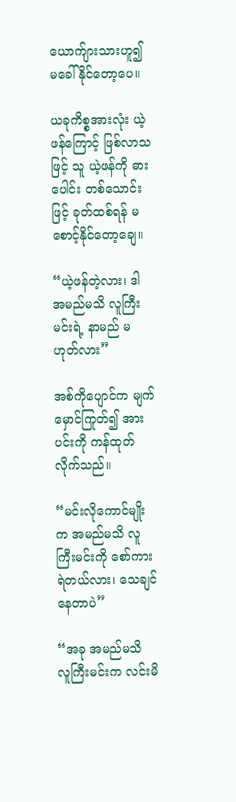ယောက်ျားသားဟူ၍ မခေါ်နိုင်တော့ပေ။

ယခုကိစ္စအားလုံး ယဲ့ဖန်ကြောင့် ဖြစ်လာသဖြင့် သူ ယဲ့ဖန်ကို ဓားပေါင်း တစ်သောင်းဖြင့် ခုတ်ထစ်ရန် မစောင့်နိုင်တော့ချေ။

“ယဲ့ဖန်တဲ့လား၊ ဒါ အမည်မသိ လူကြီးမင်းရဲ့ နာမည် မဟုတ်လား”

အစ်ကိုပျောင်က မျက်မှောင်ကြုတ်၍ အားပင်းကို ကန်ထုတ်လိုက်သည်။

“မင်းလိုကောင်မျိုးက အမည်မသိ လူကြီးမင်းကို စော်ကားရဲတယ်လား၊ သေချင်နေတာပဲ”

“အခု အမည်မသိ လူကြီးမင်းက လင်းမိ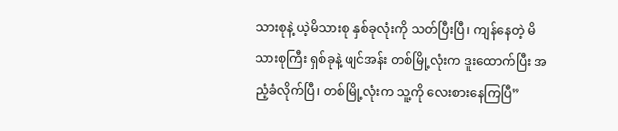သားစုနဲ့ ယဲ့မိသားစု နှစ်ခုလုံးကို သတ်ပြီးပြီ၊ ကျန်နေတဲ့ မိသားစုကြီး ရှစ်ခုနဲ့ ဖျင်အန်း တစ်မြို့လုံးက ဒူးထောက်ပြီး အညံ့ခံလိုက်ပြီ၊ တစ်မြို့လုံးက သူ့ကို လေးစားနေကြပြီ”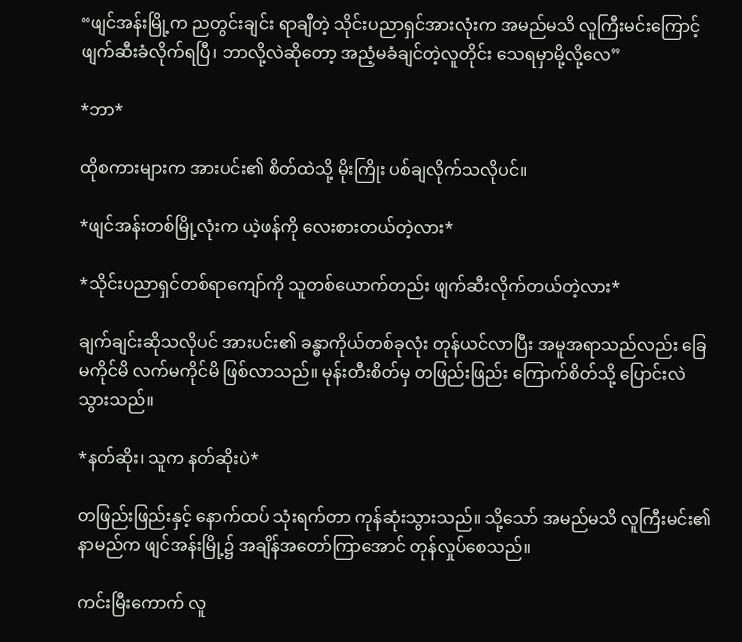“ဖျင်အန်းမြို့က ညတွင်းချင်း ရာချီတဲ့ သိုင်းပညာရှင်အားလုံးက အမည်မသိ လူကြီးမင်းကြောင့် ဖျက်ဆီးခံလိုက်ရပြီ၊ ဘာလို့လဲဆိုတော့ အညံ့မခံချင်တဲ့လူတိုင်း သေရမှာမို့လို့လေ”

*ဘာ*

ထိုစကားများက အားပင်း၏ စိတ်ထဲသို့ မိုးကြိုး ပစ်ချလိုက်သလိုပင်။

*ဖျင်အန်းတစ်မြို့လုံးက ယဲ့ဖန်ကို လေးစားတယ်တဲ့လား*

*သိုင်းပညာရှင်တစ်ရာကျော်ကို သူတစ်ယောက်တည်း ဖျက်ဆီးလိုက်တယ်တဲ့လား*

ချက်ချင်းဆိုသလိုပင် အားပင်း၏ ခန္ဓာကိုယ်တစ်ခုလုံး တုန်ယင်လာပြီး အမူအရာသည်လည်း ခြေမကိုင်မိ လက်မကိုင်မိ ဖြစ်လာသည်။ မုန်းတီးစိတ်မှ တဖြည်းဖြည်း ကြောက်စိတ်သို့ ပြောင်းလဲသွားသည်။

*နတ်ဆိုး၊ သူက နတ်ဆိုးပဲ*

တဖြည်းဖြည်းနှင့် နောက်ထပ် သုံးရက်တာ ကုန်ဆုံးသွားသည်။ သို့သော် အမည်မသိ လူကြီးမင်း၏ နာမည်က ဖျင်အန်းမြို့၌ အချိန်အတော်ကြာအောင် တုန်လှုပ်စေသည်။

ကင်းမြီးကောက် လူ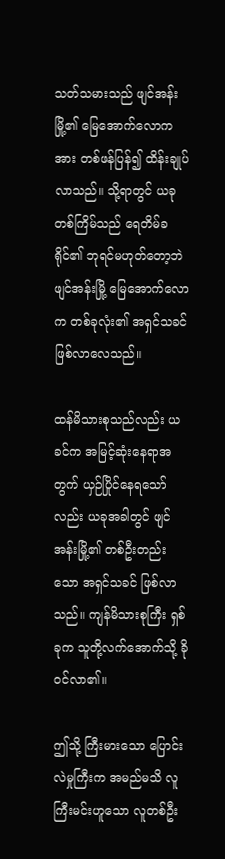သတ်သမားသည် ဖျင်အန်းမြို့၏ မြေအောက်လောကအား တစ်ဖန်ပြန်၍ ထိန်းချုပ်လာသည်။ သို့ရာတွင် ယခုတစ်ကြိမ်သည် ရေတိမ်ခရိုင်၏ ဘုရင်မဟုတ်တော့ဘဲ ဖျင်အန်းမြို့ မြေအောက်လောက တစ်ခုလုံး၏ အရှင်သခင် ဖြစ်လာလေသည်။

ထန်မိသားစုသည်လည်း ယခင်က အမြင့်ဆုံးနေရာအတွက် ယှဉ်ပြိုင်နေရသော်လည်း ယခုအခါတွင် ဖျင်အန်းမြို့၏ တစ်ဦးတည်းသော အရှင်သခင် ဖြစ်လာသည်။ ကျန်မိသားစုကြီး ရှစ်ခုက သူတို့လက်အောက်သို့ ခိုဝင်လာ၏။

ဤသို့ ကြီးမားသော ပြောင်းလဲမှုကြီးက အမည်မသိ လူကြီးမင်းဟူသော လူတစ်ဦး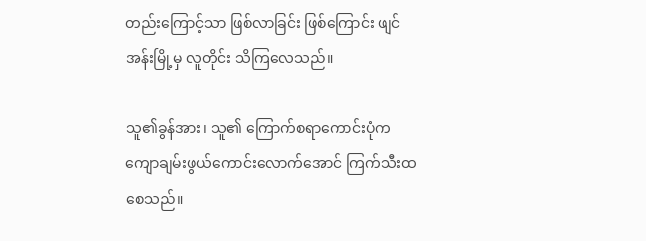တည်းကြောင့်သာ ဖြစ်လာခြင်း ဖြစ်ကြောင်း ဖျင်အန်းမြို့မှ လူတိုင်း သိကြလေသည်။

သူ၏ခွန်အား၊ သူ၏ ကြောက်စရာကောင်းပုံက ကျောချမ်းဖွယ်ကောင်းလောက်အောင် ကြက်သီးထစေသည်။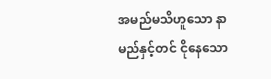အမည်မသိဟူသော နာမည်နှင့်တင် ငိုနေသော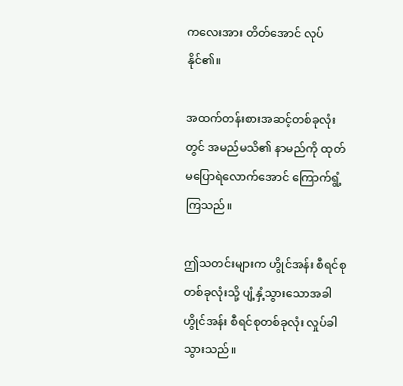ကလေးအား တိတ်အောင် လုပ်နိုင်၏။

အထက်တန်းစားအဆင့်တစ်ခုလုံးတွင် အမည်မသိ၏ နာမည်ကို ထုတ်မပြောရဲလောက်‌အောင် ကြောက်ရွံ့ ကြသည်။

ဤသတင်းများက ဟွိုင်အန်း စီရင်စုတစ်ခုလုံးသို့ ပျံ့နှံ့သွားသောအခါ ဟွိုင်အန်း စီရင်စုတစ်ခုလုံး လှုပ်ခါသွားသည်။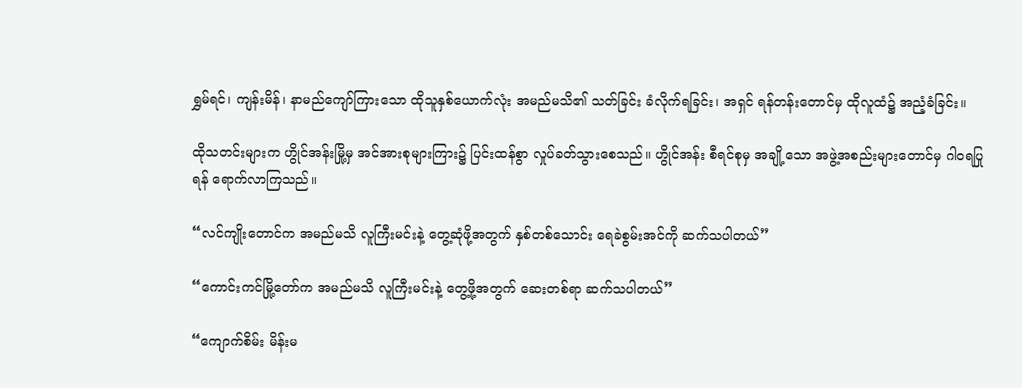ရွှမ်ရင်၊ ကျန်းမိန်၊ နာမည်ကျော်ကြားသော ထိုသူနှစ်ယောက်လုံး အမည်မသိ၏ သတ်ခြင်း ခံလိုက်ရခြင်း၊ အရှင် ရန်တန်းတောင်မှ ထိုလူထံ၌ အညံ့ခံခြင်း။

ထိုသတင်းများက ဟွိုင်အန်းမြို့မှ အင်အားစုများကြား၌ ပြင်းထန်စွာ လှုပ်ခတ်သွားစေသည်။ ဟွိုင်အန်း စီရင်စုမှ အချို့သော အဖွဲ့အစည်းများတောင်မှ ဂါဝရပြုရန် ရောက်လာကြသည်။

“လင်ကျိုးတောင်က အမည်မသိ လူကြီးမင်းနဲ့ တွေ့ဆုံဖို့အတွက် နှစ်တစ်သောင်း ရေခဲစွမ်းအင်ကို ဆက်သပါတယ်”

“ကောင်းကင်မြို့တော်က အမည်မသိ လူကြီးမင်းနဲ့ တွေ့ဖို့အတွက် ဆေးတစ်ရာ ဆက်သပါတယ်”

“ကျောက်စိမ်း မိန်းမ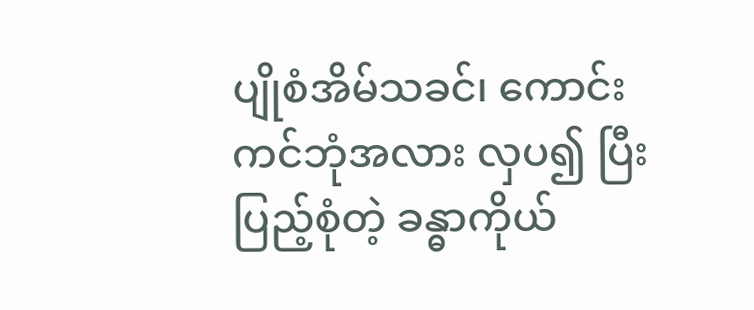ပျိုစံအိမ်သခင်၊ ကောင်းကင်ဘုံအလား လှပ၍ ပြီးပြည့်စုံတဲ့ ခန္ဓာကိုယ်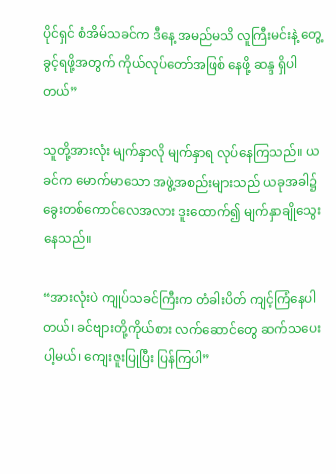ပိုင်ရှင် စံအိမ်သခင်က ဒီနေ့ အမည်မသိ လူကြီးမင်းနဲ့ တွေ့ခွင့်ရဖို့အတွက် ကိုယ်လုပ်တော်အဖြစ် နေဖို့ ဆန္ဒ ရှိပါတယ်”

သူတို့အားလုံး မျက်နှာလို မျက်နှာရ လုပ်နေကြသည်။ ယခင်က မောက်မာသော အဖွဲ့အစည်းများသည် ယခုအခါ၌ ခွေးတစ်ကောင်လေအလား ဒူးထောက်၍ မျက်နှာချိုသွေးနေသည်။

“အားလုံးပဲ ကျုပ်သခင်ကြီးက တံခါးပိတ် ကျင့်ကြံနေပါတယ်၊ ခင်ဗျားတို့ကိုယ်စား လက်ဆောင်တွေ ဆက်သပေးပါ့မယ်၊ ကျေးဇူးပြုပြီး ပြန်ကြပါ”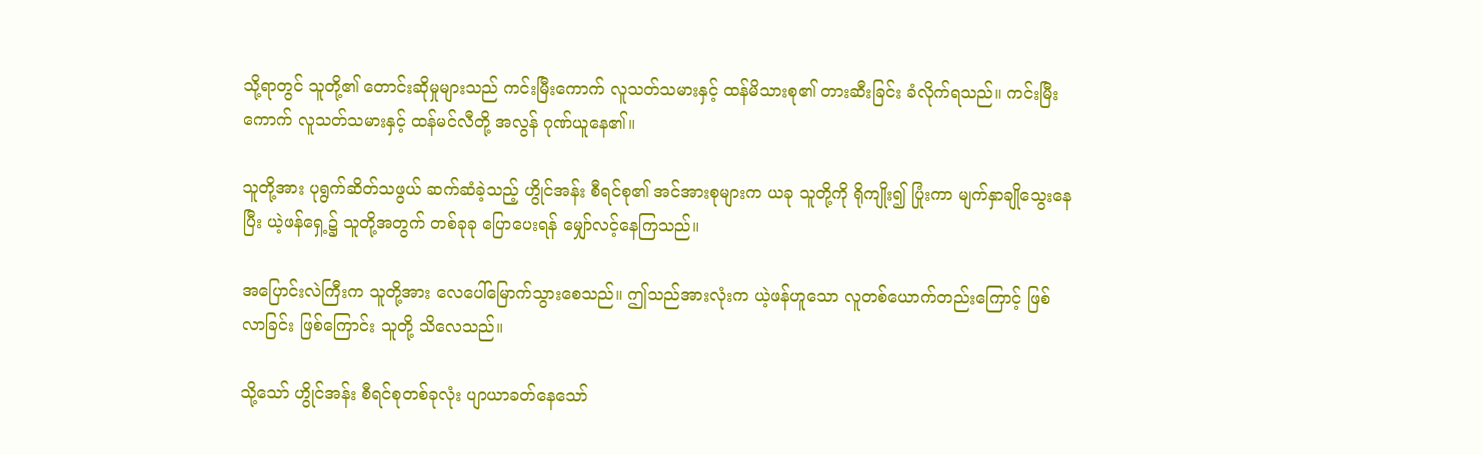သို့ရာတွင် သူတို့၏ တောင်းဆိုမှုများသည် ကင်းမြီးကောက် လူသတ်သမားနှင့် ထန်မိသားစု၏ တားဆီးခြင်း ခံလိုက်ရသည်။ ကင်းမြီးကောက် လူသတ်သမားနှင့် ထန်မင်လီတို့ အလွန် ဂုဏ်ယူနေ၏။

သူတို့အား ပုရွက်ဆိတ်သဖွယ် ဆက်ဆံခဲ့သည့် ဟွိုင်အန်း စီရင်စု၏ အင်အားစုများက ယခု သူတို့ကို ရိုကျိုး၍ ပြုံးကာ မျက်နှာချိုသွေးနေပြီး ယဲ့ဖန်ရှေ့၌ သူတို့အတွက် တစ်ခုခု ပြောပေးရန် မျှော်လင့်နေကြသည်။

အပြောင်းလဲကြီးက သူတို့အား လေပေါ်မြောက်သွားစေသည်။ ဤသည်အားလုံးက ယဲ့ဖန်ဟူသော လူတစ်ယောက်တည်းကြောင့် ဖြစ်လာခြင်း ဖြစ်ကြောင်း သူတို့ သိလေသည်။

သို့သော် ဟွိုင်အန်း စီရင်စုတစ်ခုလုံး ပျာယာခတ်နေသော်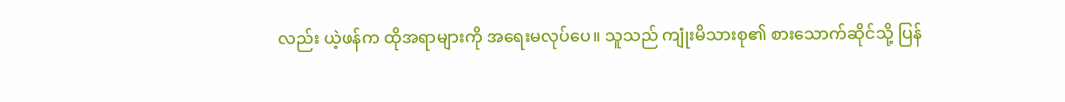လည်း ယဲ့ဖန်က ထိုအရာများကို အရေးမလုပ်ပေ။ သူသည် ကျုံးမိသားစု၏ စားသောက်ဆိုင်သို့ ပြန်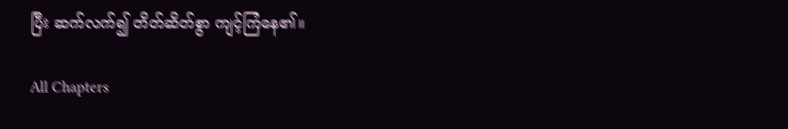ပြီး ဆက်လက်၍ တိတ်ဆိတ်စွာ ကျင့်ကြံနေ၏။

All Chapters